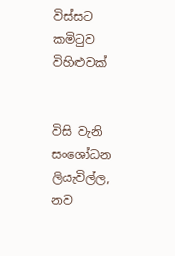විස්සට කමිටුව විහිළුවක්


විසි වැනි සංශෝධන ලියැවිල්ල, නව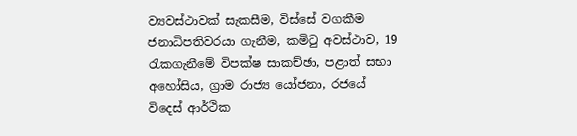ව්‍යවස්ථාවක් සැකසීම, විස්සේ වගකීම ජනාධිපතිවරයා ගැනීම, කමිටු අවස්ථාව, 19 රැකගැනීමේ විපක්ෂ සාකච්ඡා, පළාත් සභා අහෝසිය, ග්‍රාම රාජ්‍ය යෝජනා, රජයේ විදෙස් ආර්ථික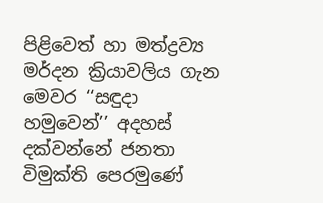පිළිවෙත් හා මත්ද්‍රව්‍ය මර්දන ක්‍රියාවලිය ගැන මෙවර ‘‘සඳුදා හමුවෙන්’’ අදහස් දක්වන්නේ ජනතා විමුක්ති පෙරමුණේ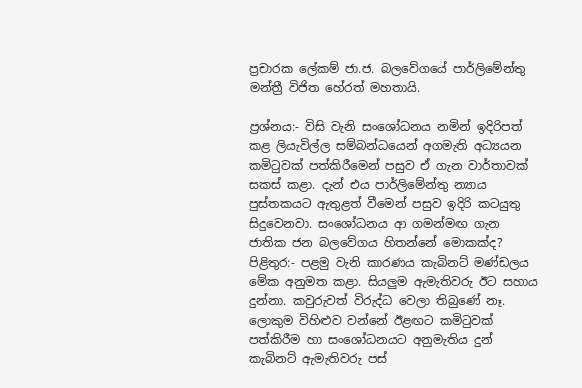ප්‍රචාරක ලේකම් ජා.ජ. බලවේගයේ පාර්ලිමේන්තු මන්ත්‍රී විජිත හේරත් මහතායි.

ප්‍රශ්නය:- විසි වැනි සංශෝධනය නමින් ඉදිරිපත් කළ ලියැවිල්ල සම්බන්ධයෙන් අගමැති අධ්‍යයන කමිටුවක් පත්කිරීමෙන් පසුව ඒ ගැන වාර්තාවක් සකස් කළා. දැන් එය පාර්ලිමේන්තු න්‍යාය පුස්තකයට ඇතුළත් වීමෙන් පසුව ඉදිරි කටයුතු සිදුවෙනවා. සංශෝධනය ආ ගමන්මඟ ගැන ජාතික ජන බලවේගය හිතන්නේ මොකක්ද?
පිළිතුර:- පළමු වැනි කාරණය කැබිනට් මණ්ඩලය මේක අනුමත කළා. සියලුම ඇමැතිවරු ඊට සහාය දුන්නා. කවුරුවත් විරුද්ධ වෙලා තිබුණේ නෑ. ලොකුම විහිළුව වන්නේ ඊළඟට කමිටුවක් පත්කිරීම හා සංශෝධනයට අනුමැතිය දුන් කැබිනට් ඇමැතිවරු පස්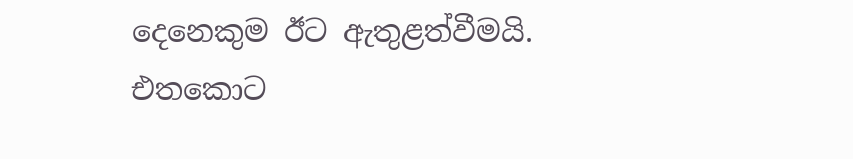දෙනෙකුම ඊට ඇතුළත්වීමයි. එතකොට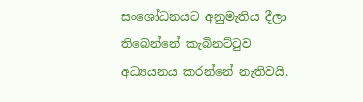සංශෝධනයට අනුමැතිය දීලා තිබෙන්නේ කැබිනට්ටුව අධ්‍යයනය කරන්නේ නැතිවයි.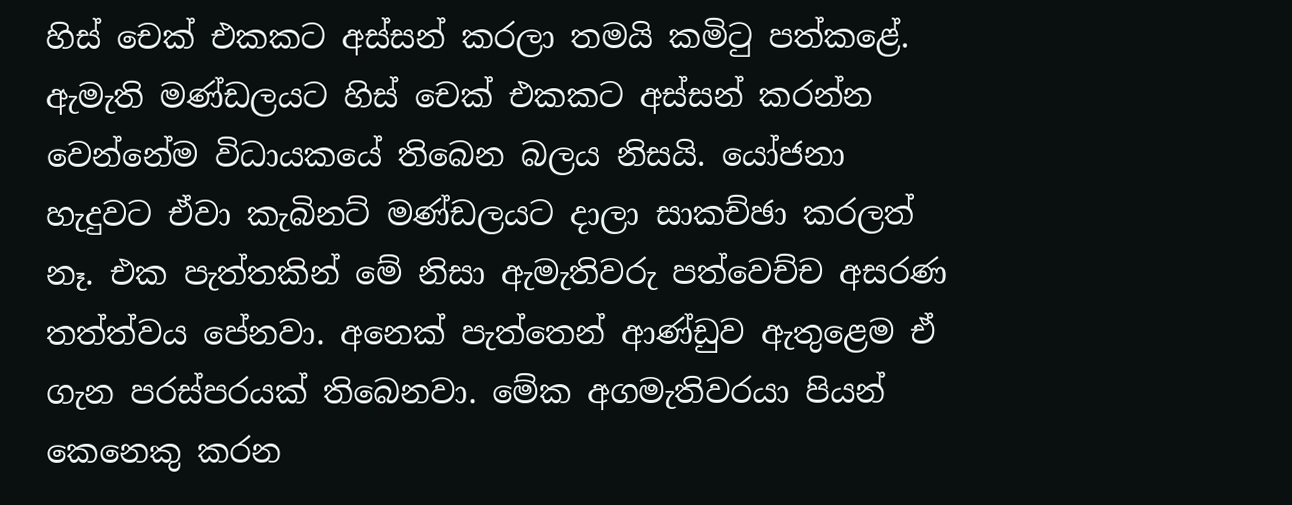හිස් චෙක් එකකට අස්සන් කරලා තමයි කමිටු පත්කළේ. ඇමැති මණ්ඩලයට හිස් චෙක් එකකට අස්සන් කරන්න වෙන්නේම විධායකයේ තිබෙන බලය නිසයි. යෝජනා හැදුවට ඒවා කැබිනට් මණ්ඩලයට දාලා සාකච්ඡා කරලත් නෑ. එක පැත්තකින් මේ නිසා ඇමැතිවරු පත්වෙච්ච අසරණ තත්ත්වය පේනවා. අනෙක් පැත්තෙන් ආණ්ඩුව ඇතුළෙම ඒ ගැන පරස්පරයක් තිබෙනවා. මේක අගමැතිවරයා පියන් කෙනෙකු කරන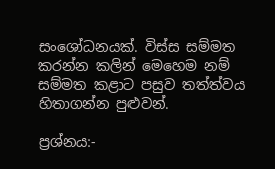සංශෝධනයක්. විස්ස සම්මත කරන්න කලින් මෙහෙම නම් සම්මත කළාට පසුව තත්ත්වය හිතාගන්න පුළුවන්.

ප්‍රශ්නය:-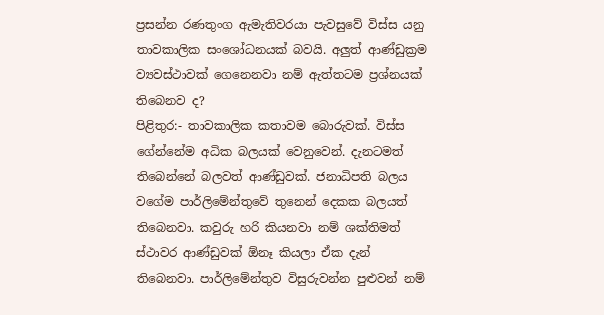ප්‍රසන්න රණතුංග ඇමැතිවරයා පැවසුවේ විස්ස යනු තාවකාලික සංශෝධනයක් බවයි. අලුත් ආණ්ඩුක්‍රම ව්‍යවස්ථාවක් ගෙනෙනවා නම් ඇත්තටම ප්‍රශ්නයක් තිබෙනව ද?
පිළිතුර:- තාවකාලික කතාවම බොරුවක්. විස්ස ගේන්නේම අධික බලයක් වෙනුවෙන්. දැනටමත් තිබෙන්නේ බලවත් ආණ්ඩුවක්. ජනාධිපති බලය වගේම පාර්ලිමේන්තුවේ තුනෙන් දෙකක බලයත් තිබෙනවා. කවුරු හරි කියනවා නම් ශක්තිමත් ස්ථාවර ආණ්ඩුවක් ඕනෑ කියලා ඒක දැන් තිබෙනවා. පාර්ලිමේන්තුව විසුරුවන්න පුළුවන් නම්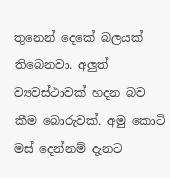තුනෙන් දෙකේ බලයක් තිබෙනවා. අලුත් ව්‍යවස්ථාවක් හදන බව කීම බොරුවක්. අමු කොටි මස් දෙන්නම් දැනට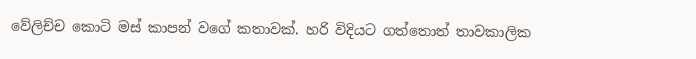වේලිච්ච කොටි මස් කාපන් වගේ කතාවක්. හරි විදියට ගත්තොත් තාවකාලික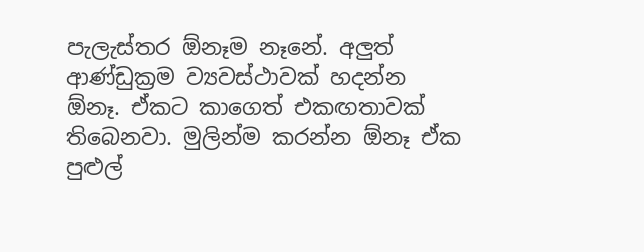පැලැස්තර ඕනෑම නෑනේ. අලුත් ආණ්ඩුක්‍රම ව්‍යවස්ථාවක් හදන්න ඕනෑ. ඒකට කාගෙත් එකඟතාවක් තිබෙනවා. මුලින්ම කරන්න ඕනෑ ඒක පුළුල්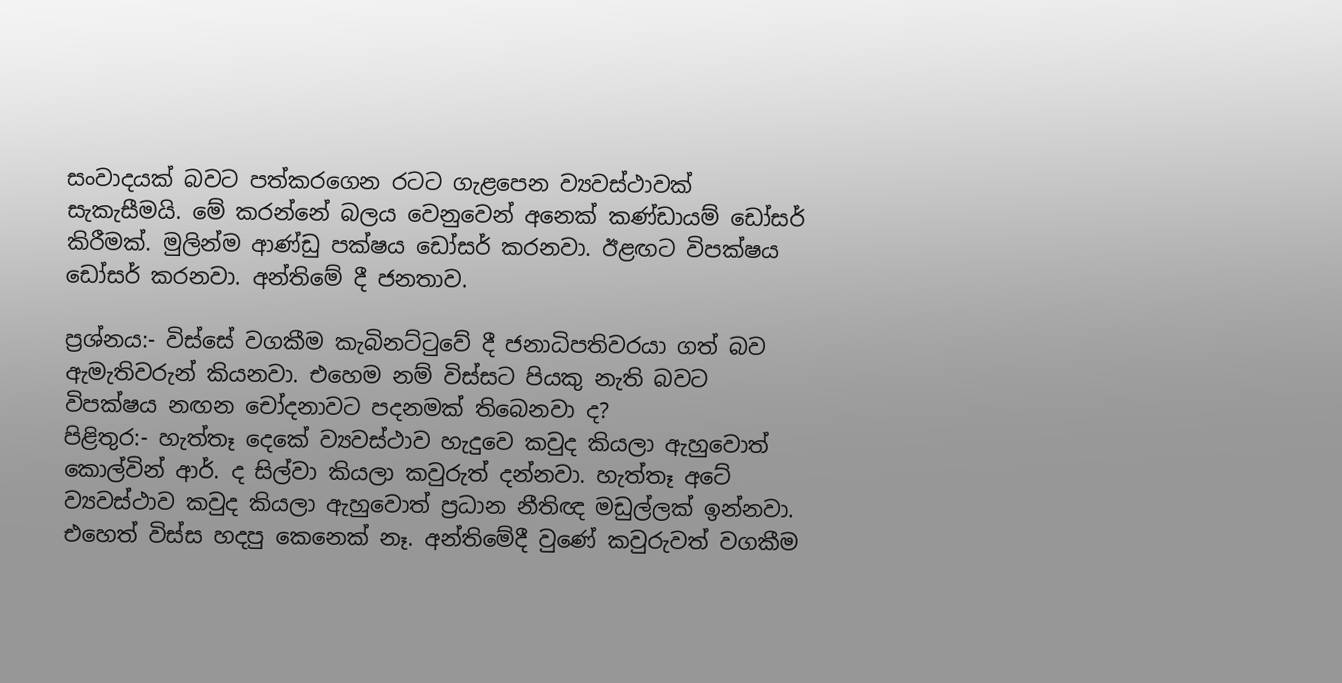සංවාදයක් බවට පත්කරගෙන රටට ගැළපෙන ව්‍යවස්ථාවක් සැකැසීමයි. මේ කරන්නේ බලය වෙනුවෙන් අනෙක් කණ්ඩායම් ඩෝසර් කිරීමක්. මුලින්ම ආණ්ඩු පක්ෂය ඩෝසර් කරනවා. ඊළඟට විපක්ෂය ඩෝසර් කරනවා. අන්තිමේ දී ජනතාව.

ප්‍රශ්නය:- විස්සේ වගකීම කැබිනට්ටුවේ දී ජනාධිපතිවරයා ගත් බව ඇමැතිවරුන් කියනවා. එහෙම නම් විස්සට පියකු නැති බවට විපක්ෂය නඟන චෝදනාවට පදනමක් තිබෙනවා ද?
පිළිතුර:- හැත්තෑ දෙකේ ව්‍යවස්ථාව හැදුවෙ කවුද කියලා ඇහුවොත් කොල්වින් ආර්. ද සිල්වා කියලා කවුරුත් දන්නවා. හැත්තෑ අටේ ව්‍යවස්ථාව කවුද කියලා ඇහුවොත් ප්‍රධාන නීතිඥ මඩුල්ලක් ඉන්නවා. එහෙත් විස්ස හදපු කෙනෙක් නෑ. අන්තිමේදී වුණේ කවුරුවත් වගකීම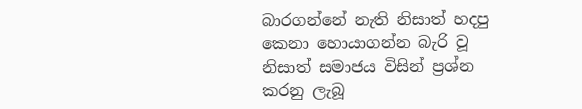බාරගන්නේ නැති නිසාත් හදපු කෙනා හොයාගන්න බැරි වූ නිසාත් සමාජය විසින් ප්‍රශ්න කරනු ලැබූ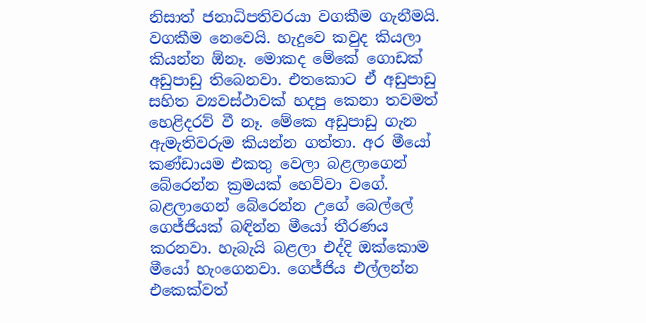නිසාත් ජනාධිපතිවරයා වගකීම ගැනීමයි. වගකීම නෙවෙයි. හැදුවෙ කවුද කියලා කියන්න ඕනෑ. මොකද මේකේ ගොඩක් අඩුපාඩු තිබෙනවා. එතකොට ඒ අඩුපාඩු සහිත ව්‍යවස්ථාවක් හදපු කෙනා තවමත් හෙළිදරව් වී නෑ. මේකෙ අඩුපාඩු ගැන ඇමැතිවරුම කියන්න ගත්තා. අර මීයෝ කණ්ඩායම එකතු වෙලා බළලාගෙන් බේරෙන්න ක්‍රමයක් හෙව්වා වගේ. බළලාගෙන් බේරෙන්න උගේ බෙල්ලේ ගෙජ්ජියක් බඳින්න මීයෝ තීරණය කරනවා. හැබැයි බළලා එද්දි ඔක්කොම මීයෝ හැංගෙනවා. ගෙජ්ජිය එල්ලන්න එකෙක්වත්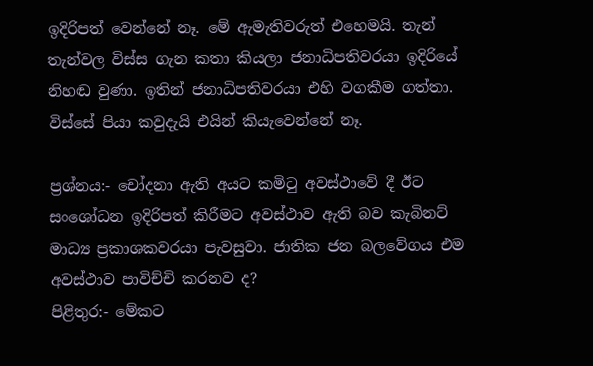ඉදිරිපත් වෙන්නේ නෑ. මේ ඇමැතිවරුත් එහෙමයි. තැන් තැන්වල විස්ස ගැන කතා කියලා ජනාධිපතිවරයා ඉදිරියේ නිහඬ වුණා. ඉතින් ජනාධිපතිවරයා එහි වගකීම ගත්තා. විස්සේ පියා කවුදැයි එයින් කියැවෙන්නේ නෑ.

ප්‍රශ්නය:- චෝදනා ඇති අයට කමිටු අවස්ථාවේ දී ඊට සංශෝධන ඉදිරිපත් කිරීමට අවස්ථාව ඇති බව කැබිනට් මාධ්‍ය ප්‍රකාශකවරයා පැවසුවා. ජාතික ජන බලවේගය එම අවස්ථාව පාවිච්චි කරනව ද?
පිළිතුර:- මේකට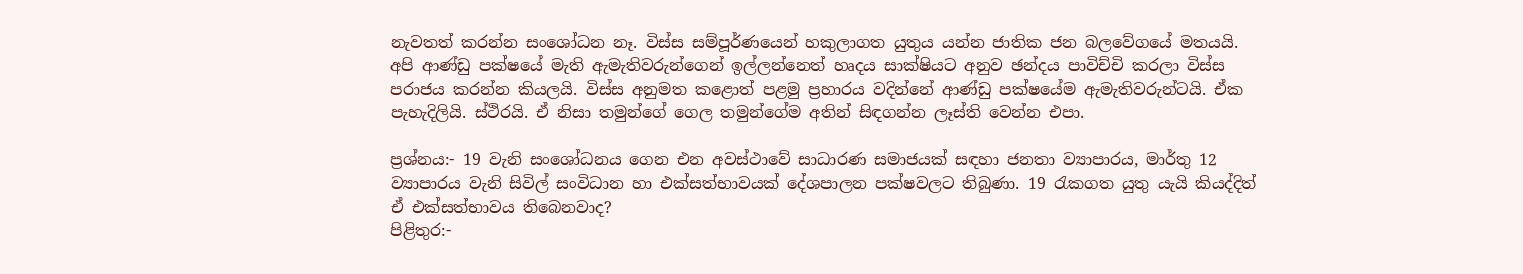නැවතත් කරන්න සංශෝධන නෑ. විස්ස සම්පූර්ණයෙන් හකුලාගත යුතුය යන්න ජාතික ජන බලවේගයේ මතයයි. අපි ආණ්ඩු පක්ෂයේ මැති ඇමැතිවරුන්ගෙන් ඉල්ලන්නෙත් හෘදය සාක්ෂියට අනුව ඡන්දය පාවිච්චි කරලා විස්ස පරාජය කරන්න කියලයි. විස්ස අනුමත කළොත් පළමු ප්‍රහාරය වදින්නේ ආණ්ඩු පක්ෂයේම ඇමැතිවරුන්ටයි. ඒක පැහැදිලියි. ස්ථිරයි. ඒ නිසා තමුන්ගේ ගෙල තමුන්ගේම අතින් සිඳගන්න ලෑස්ති වෙන්න එපා.

ප්‍රශ්නය:- 19 වැනි සංශෝධනය ගෙන එන අවස්ථාවේ සාධාරණ සමාජයක් සඳහා ජනතා ව්‍යාපාරය, මාර්තු 12 ව්‍යාපාරය වැනි සිවිල් සංවිධාන හා එක්සත්භාවයක් දේශපාලන පක්ෂවලට තිබුණා. 19 රැකගත යුතු යැයි කියද්දිත් ඒ එක්සත්භාවය තිබෙනවාද?
පිළිතුර:-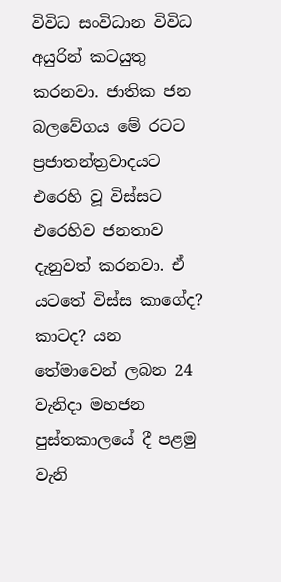විවිධ සංවිධාන විවිධ අයුරින් කටයුතු කරනවා. ජාතික ජන බලවේගය මේ රටට ප්‍රජාතන්ත්‍රවාදයට එරෙහි වූ විස්සට එරෙහිව ජනතාව දැනුවත් කරනවා. ඒ යටතේ විස්ස කාගේද? කාටද? යන තේමාවෙන් ලබන 24 වැනිදා මහජන පුස්තකාලයේ දී පළමු වැනි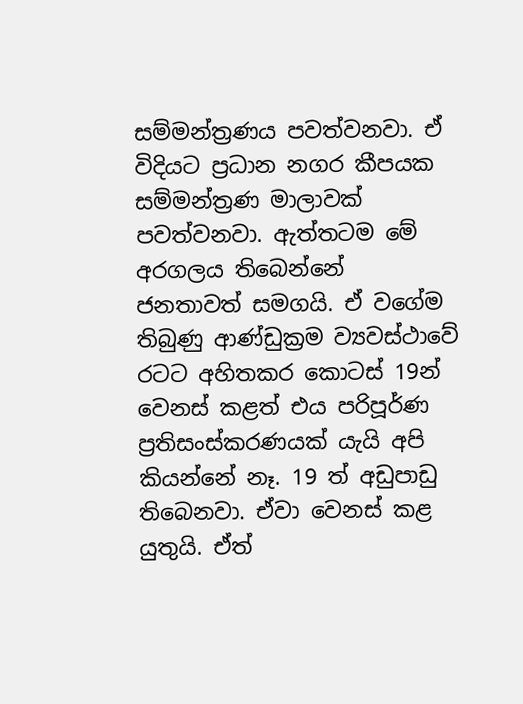සම්මන්ත්‍රණය පවත්වනවා. ඒ විදියට ප්‍රධාන නගර කීපයක සම්මන්ත්‍රණ මාලාවක් පවත්වනවා. ඇත්තටම මේ අරගලය තිබෙන්නේ ජනතාවත් සමගයි. ඒ වගේම තිබුණු ආණ්ඩුක්‍රම ව්‍යවස්ථාවේ රටට අහිතකර කොටස් 19න් වෙනස් කළත් එය පරිපූර්ණ ප්‍රතිසංස්කරණයක් යැයි අපි කියන්නේ නෑ. 19 ත් අඩුපාඩු තිබෙනවා. ඒවා වෙනස් කළ යුතුයි. ඒත්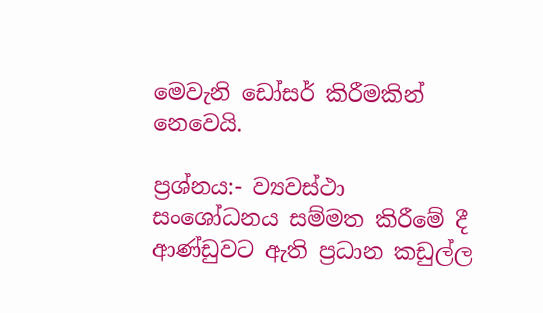මෙවැනි ඩෝසර් කිරීමකින් නෙවෙයි.

ප්‍රශ්නය:- ව්‍යවස්ථා සංශෝධනය සම්මත කිරීමේ දී ආණ්ඩුවට ඇති ප්‍රධාන කඩුල්ල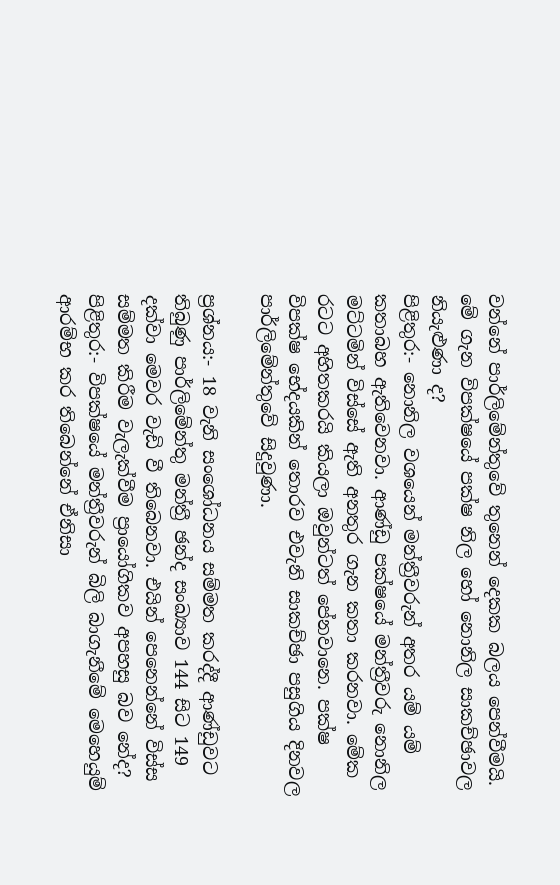වන්නේ පාර්ලිමේන්තුවේ තුනෙන් දෙකක බලය පෙන්වීමයි. මේ ගැන විපක්ෂයේ පක්ෂ නිල හෝ නොනිල සාකච්ඡාවල නියැළුණා ද?
පිළිතුර:- නොනිල වශයෙන් මන්ත්‍රීවරුන් අතර යම් යම් කතාබහ ඇතිවෙනවා. ආණ්ඩු පක්ෂයේ මන්ත්‍රීවරු නොනිල මට්ටමින් විස්සේ ඇති අනතුර ගැන කතා කරනවා. මේක රටට අහිතකරයි කියලා ඔවුන්ටත් පේනවානෙ. පක්ෂ විපක්ෂ භේදයකින් තොරව එවැනි සාකච්ඡා පසුගිය දිනවල පාර්ලිමේන්තුවේ සිදුවුණා.

ප්‍රශ්නය:- 18 වැනි සංශෝධනය සම්මත කරද්දී ආණ්ඩුවට තිබුණු පාර්ලිමේන්තු මන්ත්‍රී ඡන්ද සංඛ්‍යාව 144 සිට 149 දක්වා මෙවර වැඩි වී තිබෙනවා. එයින් පෙනෙන්නේ විස්ස සම්මත කිරීම වැලැක්වීම ප්‍රායෝගිකව අපහසු බව නේද?
පිළිතුර:- විපක්ෂයේ මන්ත්‍රීවරුන් බිලි බාගැනීමේ මෙහෙයුම් ආරම්භ කර තිබෙන්නේ ඒනිසා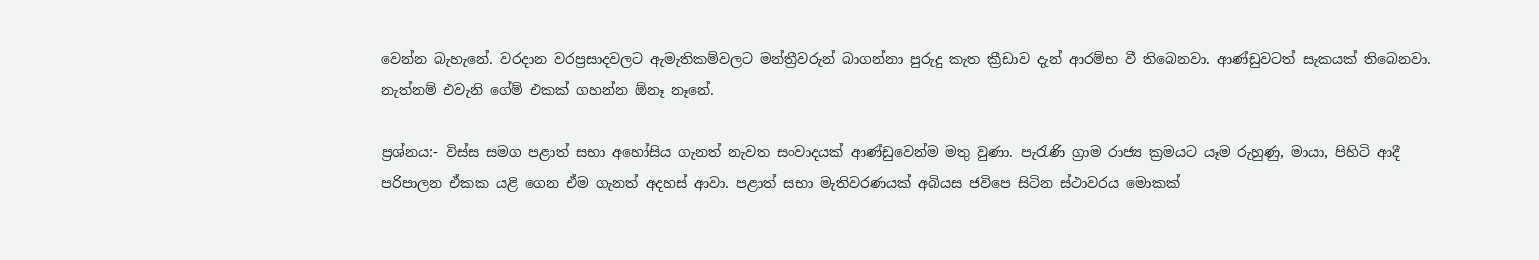වෙන්න බැහැනේ. වරදාන වරප්‍රසාදවලට ඇමැතිකම්වලට මන්ත්‍රීවරුන් බාගන්නා පුරුදු කැත ක්‍රීඩාව දැන් ආරම්භ වී තිබෙනවා. ආණ්ඩුවටත් සැකයක් තිබෙනවා. නැත්නම් එවැනි ගේම් එකක් ගහන්න ඕනෑ නෑනේ.

ප්‍රශ්නය:- විස්ස සමග පළාත් සභා අහෝසිය ගැනත් නැවත සංවාදයක් ආණ්ඩුවෙන්ම මතු වුණා. පැරැණි ග්‍රාම රාජ්‍ය ක්‍රමයට යෑම රුහුණු, මායා, පිහිටි ආදී පරිපාලන ඒකක යළි ගෙන ඒම ගැනත් අදහස් ආවා. පළාත් සභා මැතිවරණයක් අබියස ජවිපෙ සිටින ස්ථාවරය මොකක්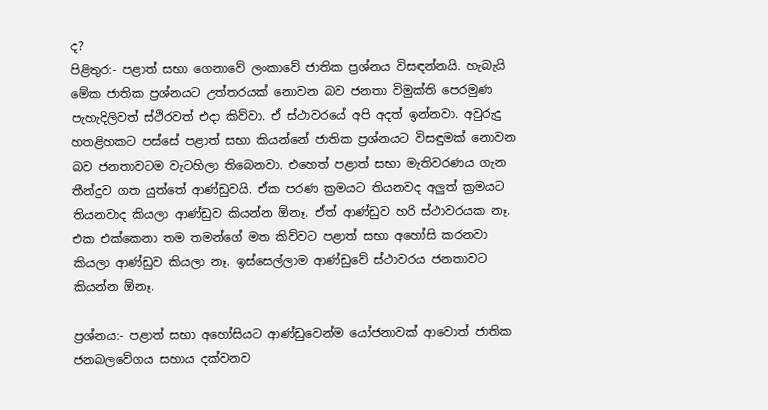ද?
පිළිතුර:- පළාත් සභා ගෙනාවේ ලංකාවේ ජාතික ප්‍රශ්නය විසඳන්නයි. හැබැයි මේක ජාතික ප්‍රශ්නයට උත්තරයක් නොවන බව ජනතා විමුක්ති පෙරමුණ පැහැදිලිවත් ස්ථිරවත් එදා කිව්වා. ඒ ස්ථාවරයේ අපි අදත් ඉන්නවා. අවුරුදු හතළිහකට පස්සේ පළාත් සභා කියන්නේ ජාතික ප්‍රශ්නයට විසඳුමක් නොවන බව ජනතාවටම වැටහිලා තිබෙනවා. එහෙත් පළාත් සභා මැතිවරණය ගැන තීන්දුව ගත යුත්තේ ආණ්ඩුවයි. ඒක පරණ ක්‍රමයට තියනවද අලුත් ක්‍රමයට තියනවාද කියලා ආණ්ඩුව කියන්න ඕනෑ. ඒත් ආණ්ඩුව හරි ස්ථාවරයක නෑ. එක එක්කෙනා තම තමන්ගේ මත කිව්වට පළාත් සභා අහෝසි කරනවා කියලා ආණ්ඩුව කියලා නෑ. ඉස්සෙල්ලාම ආණ්ඩුවේ ස්ථාවරය ජනතාවට කියන්න ඕනෑ.

ප්‍රශ්නය:- පළාත් සභා අහෝසියට ආණ්ඩුවෙන්ම යෝජනාවක් ආවොත් ජාතික ජනබලවේගය සහාය දක්වනව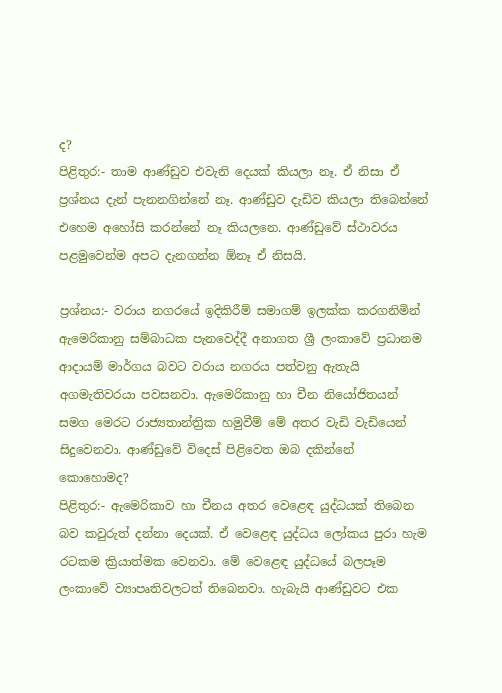ද?
පිළිතුර:- තාම ආණ්ඩුව එවැනි දෙයක් කියලා නෑ. ඒ නිසා ඒ ප්‍රශ්නය දැන් පැනනගින්නේ නෑ. ආණ්ඩුව දැඩිව කියලා තිබෙන්නේ එහෙම අහෝසි කරන්නේ නෑ කියලනෙ. ආණ්ඩුවේ ස්ථාවරය පළමුවෙන්ම අපට දැනගන්න ඕනෑ ඒ නිසයි.

ප්‍රශ්නය:- වරාය නගරයේ ඉදිකිරීම් සමාගම් ඉලක්ක කරගනිමින් ඇමෙරිකානු සම්බාධක පැනවෙද්දී අනාගත ශ්‍රී ලංකාවේ ප්‍රධානම ආදායම් මාර්ගය බවට වරාය නගරය පත්වනු ඇතැයි අගමැතිවරයා පවසනවා. ඇමෙරිකානු හා චීන නියෝජිතයන් සමග මෙරට රාජ්‍යතාන්ත්‍රික හමුවීම් මේ අතර වැඩි වැඩියෙන් සිදුවෙනවා. ආණ්ඩුවේ විදෙස් පිළිවෙත ඔබ දකින්නේ කොහොමද?
පිළිතුර:- ඇමෙරිකාව හා චීනය අතර වෙළෙඳ යුද්ධයක් තිබෙන බව කවුරුත් දන්නා දෙයක්. ඒ වෙළෙඳ යුද්ධය ලෝකය පුරා හැම රටකම ක්‍රියාත්මක වෙනවා. මේ වෙළෙඳ යුද්ධයේ බලපෑම ලංකාවේ ව්‍යාපෘතිවලටත් තිබෙනවා. හැබැයි ආණ්ඩුවට එක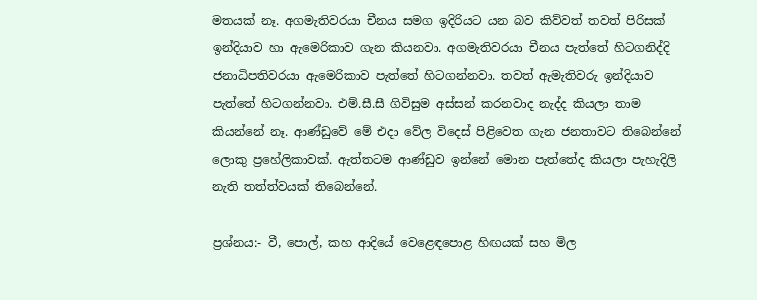මතයක් නෑ. අගමැතිවරයා චීනය සමග ඉදිරියට යන බව කිව්වත් තවත් පිරිසක් ඉන්දියාව හා ඇමෙරිකාව ගැන කියනවා. අගමැතිවරයා චීනය පැත්තේ හිටගනිද්දි ජනාධිපතිවරයා ඇමෙරිකාව පැත්තේ හිටගන්නවා. තවත් ඇමැතිවරු ඉන්දියාව පැත්තේ හිටගන්නවා. එම්.සී.සී ගිවිසුම අස්සන් කරනවාද නැද්ද කියලා තාම කියන්නේ නෑ. ආණ්ඩුවේ මේ එදා වේල විදෙස් පිළිවෙත ගැන ජනතාවට තිබෙන්නේ ලොකු ප්‍රහේලිකාවක්. ඇත්තටම ආණ්ඩුව ඉන්නේ මොන පැත්තේද කියලා පැහැදිලි නැති තත්ත්වයක් තිබෙන්නේ.

ප්‍රශ්නය:- වී, පොල්, කහ ආදියේ වෙළෙඳපොළ හිඟයක් සහ මිල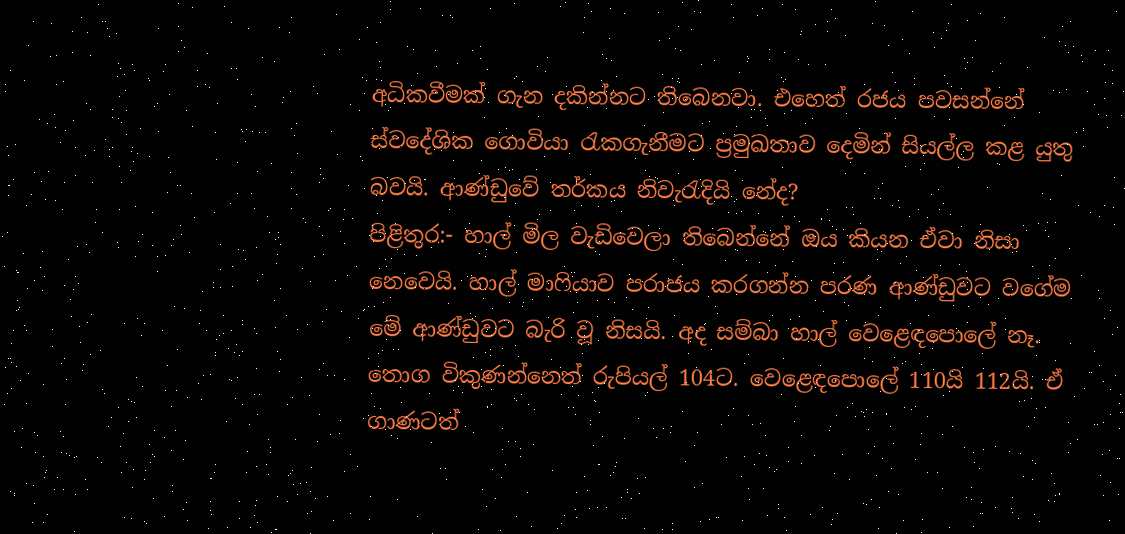අධිකවීමක් ගැන දකින්නට තිබෙනවා. එහෙත් රජය පවසන්නේ ස්වදේශික ගොවියා රැකගැනීමට ප්‍රමුඛතාව දෙමින් සියල්ල කළ යුතු බවයි. ආණ්ඩුවේ තර්කය නිවැරැදියි නේද?
පිළිතුර:- හාල් මිල වැඩිවෙලා තිබෙන්නේ ඔය කියන ඒවා නිසා නෙවෙයි. හාල් මාෆියාව පරාජය කරගන්න පරණ ආණ්ඩුවට වගේම මේ ආණ්ඩුවට බැරි වූ නිසයි. අද සම්බා හාල් වෙළෙඳපොලේ නෑ. තොග විකුණන්නෙත් රුපියල් 104ට. වෙළෙඳපොලේ 110යි 112යි. ඒ ගාණටත්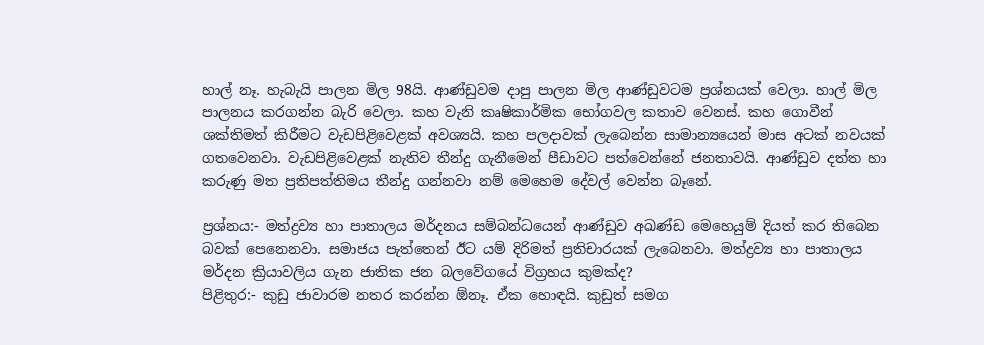හාල් නෑ. හැබැයි පාලන මිල 98යි. ආණ්ඩුවම දාපු පාලන මිල ආණ්ඩුවටම ප්‍රශ්නයක් වෙලා. හාල් මිල පාලනය කරගන්න බැරි වෙලා. කහ වැනි කෘෂිකාර්මික භෝගවල කතාව වෙනස්. කහ ගොවීන් ශක්තිමත් කිරීමට වැඩපිළිවෙළක් අවශ්‍යයි. කහ පලදාවක් ලැබෙන්න සාමාන්‍යයෙන් මාස අටක් නවයක් ගතවෙනවා. වැඩපිළිවෙළක් නැතිව තීන්දු ගැනීමෙන් පීඩාවට පත්වෙන්නේ ජනතාවයි. ආණ්ඩුව දත්ත හා කරුණු මත ප්‍රතිපත්තිමය තීන්දු ගන්නවා නම් මෙහෙම දේවල් වෙන්න බෑනේ.

ප්‍රශ්නය:- මත්ද්‍රව්‍ය හා පාතාලය මර්දනය සම්බන්ධයෙන් ආණ්ඩුව අඛණ්ඩ මෙහෙයුම් දියත් කර තිබෙන බවක් පෙනෙනවා. සමාජය පැත්තෙන් ඊට යම් දිරිමත් ප්‍රතිචාරයක් ලැබෙනවා. මත්ද්‍රව්‍ය හා පාතාලය මර්දන ක්‍රියාවලිය ගැන ජාතික ජන බලවේගයේ විග්‍රහය කුමක්ද?
පිළිතුර:- කුඩු ජාවාරම නතර කරන්න ඕනෑ. ඒක හොඳයි. කුඩුත් සමග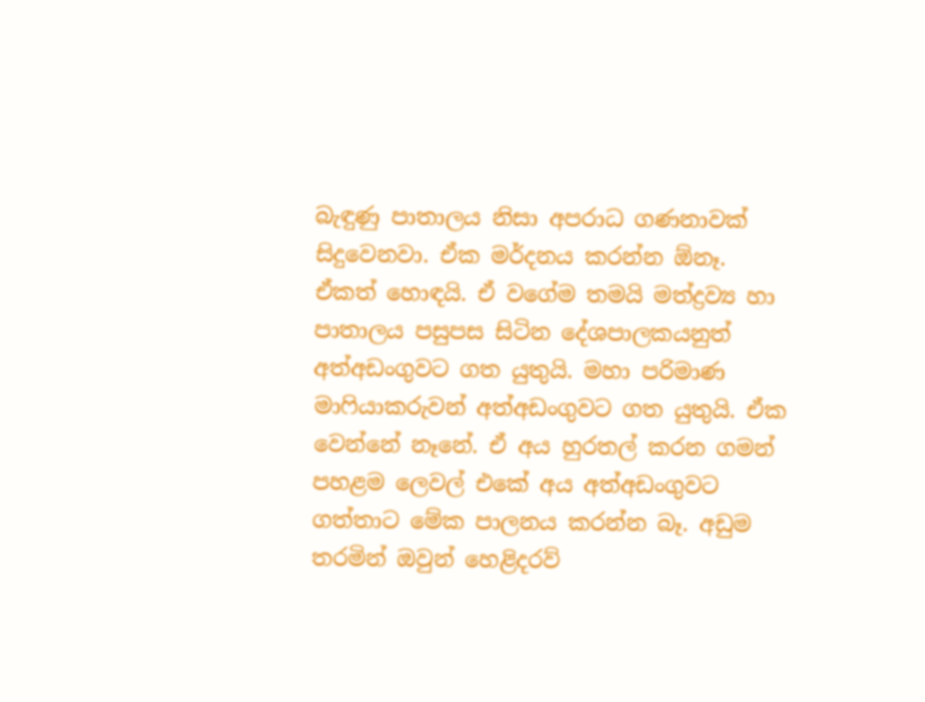බැඳුණු පාතාලය නිසා අපරාධ ගණනාවක් සිදුවෙනවා. ඒක මර්දනය කරන්න ඕනෑ. ඒකත් හොඳයි. ඒ වගේම තමයි මත්ද්‍රව්‍ය හා පාතාලය පසුපස සිටින දේශපාලකයනුත් අත්අඩංගුවට ගත යුතුයි. මහා පරිමාණ මාෆියාකරුවන් අත්අඩංගුවට ගත යුතුයි. ඒක වෙන්නේ නෑනේ. ඒ අය හුරතල් කරන ගමන් පහළම ලෙවල් එකේ අය අත්අඩංගුවට ගත්තාට මේක පාලනය කරන්න බෑ. අඩුම තරමින් ඔවුන් හෙළිදරව්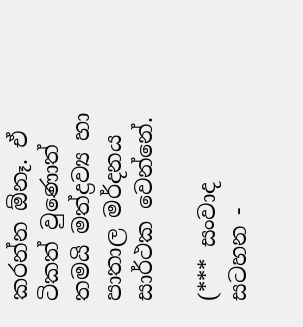කරන්න ඕනෑ. ඒ ටිකත් වුණොත් තමයි මත්ද්‍රව්‍ය හා පාතාල මර්දනය සාර්ථක වෙන්නේ.

(*** සංවාද සටහන -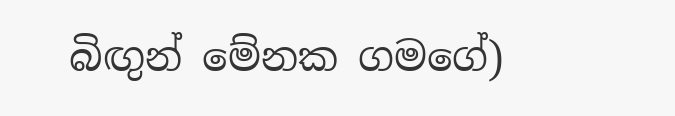බිඟුන් මේනක ගමගේ)